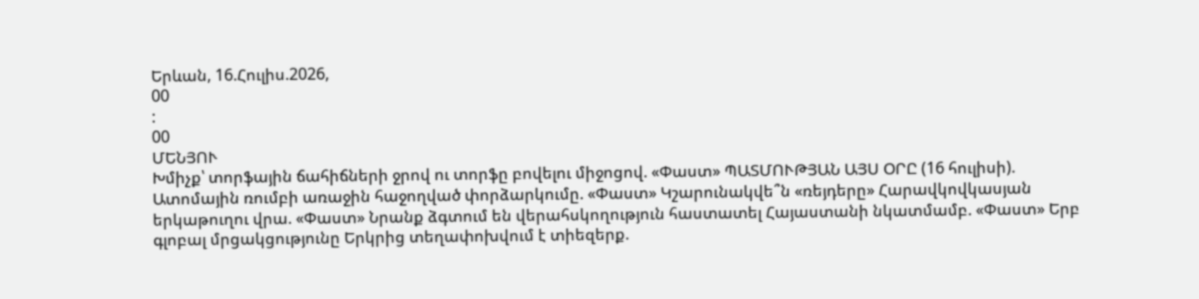Երևան, 16.Հուլիս.2026,
00
:
00
ՄԵՆՅՈՒ
Խմիչք՝ տորֆային ճահիճների ջրով ու տորֆը բովելու միջոցով. «Փաստ» ՊԱՏՄՈՒԹՅԱՆ ԱՅՍ ՕՐԸ (16 հուլիսի). Ատոմային ռումբի առաջին հաջողված փորձարկումը. «Փաստ» Կշարունակվե՞ն «ռեյդերը» Հարավկովկասյան երկաթուղու վրա. «Փաստ» Նրանք ձգտում են վերահսկողություն հաստատել Հայաստանի նկատմամբ. «Փաստ» Երբ գլոբալ մրցակցությունը Երկրից տեղափոխվում է տիեզերք.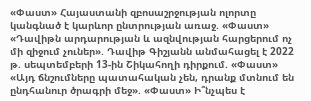«Փաստ» Հայաստանի զբոսաշրջության ոլորտը կանգնած է կարևոր ընտրության առաջ. «Փաստ» «Դավիթն արդարության և ազնվության հարցերում ոչ մի զիջում չուներ». Դավիթ Գիշյանն անմահացել է 2022 թ. սեպտեմբերի 13-ին Շիկահողի դիրքում. «Փաստ» «Այդ ճնշումները պատահական չեն, դրանք մտնում են ընդհանուր ծրագրի մեջ». «Փաստ» Ի՞նչպես է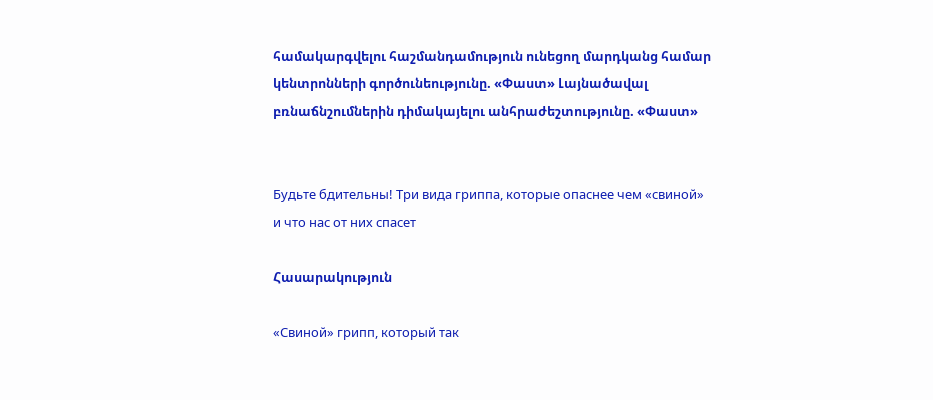համակարգվելու հաշմանդամություն ունեցող մարդկանց համար կենտրոնների գործունեությունը. «Փաստ» Լայնածավալ բռնաճնշումներին դիմակայելու անհրաժեշտությունը. «Փաստ»


Будьте бдительны! Три вида гриппа, которые опаснее чем «свиной» и что нас от них спасет

Հասարակություն

«Свиной» грипп, который так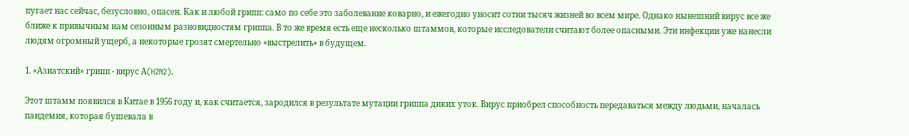пугает нас сейчас, безусловно, опасен. Как и любой грипп: само по себе это заболевание коварно, и ежегодно уносит сотни тысяч жизней во всем мире. Однако нынешний вирус все же ближе к привычным нам сезонным разновидностям гриппа. В то же время есть еще несколько штаммов, которые исследователи считают более опасными. Эти инфекции уже нанесли людям огромный ущерб, а некоторые грозят смертельно «выстрелить» в будущем.

1. «Азиатский» грипп - вирус А(H2N2).

Этот штамм появился в Китае в 1956 году и, как считается, зародился в результате мутации гриппа диких уток. Вирус приобрел способность передаваться между людьми, началась пандемия, которая бушевала в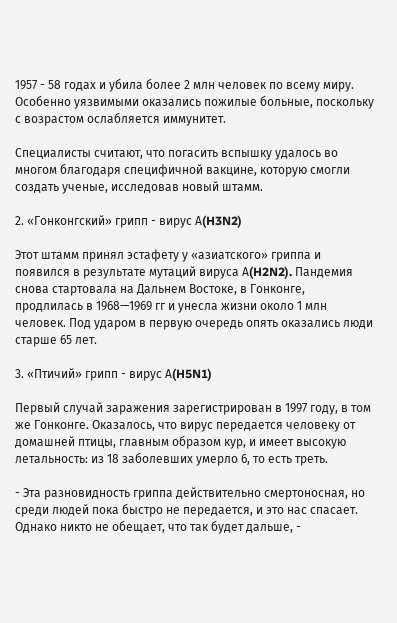1957 - 58 годах и убила более 2 млн человек по всему миру. Особенно уязвимыми оказались пожилые больные, поскольку с возрастом ослабляется иммунитет.

Специалисты считают, что погасить вспышку удалось во многом благодаря специфичной вакцине, которую смогли создать ученые, исследовав новый штамм.

2. «Гонконгский» грипп - вирус А(H3N2)

Этот штамм принял эстафету у «азиатского» гриппа и появился в результате мутаций вируса А(H2N2). Пандемия снова стартовала на Дальнем Востоке, в Гонконге, продлилась в 1968—1969 гг и унесла жизни около 1 млн человек. Под ударом в первую очередь опять оказались люди старше 65 лет.

3. «Птичий» грипп - вирус А(H5N1)

Первый случай заражения зарегистрирован в 1997 году, в том же Гонконге. Оказалось, что вирус передается человеку от домашней птицы, главным образом кур, и имеет высокую летальность: из 18 заболевших умерло 6, то есть треть.

- Эта разновидность гриппа действительно смертоносная, но среди людей пока быстро не передается, и это нас спасает. Однако никто не обещает, что так будет дальше, -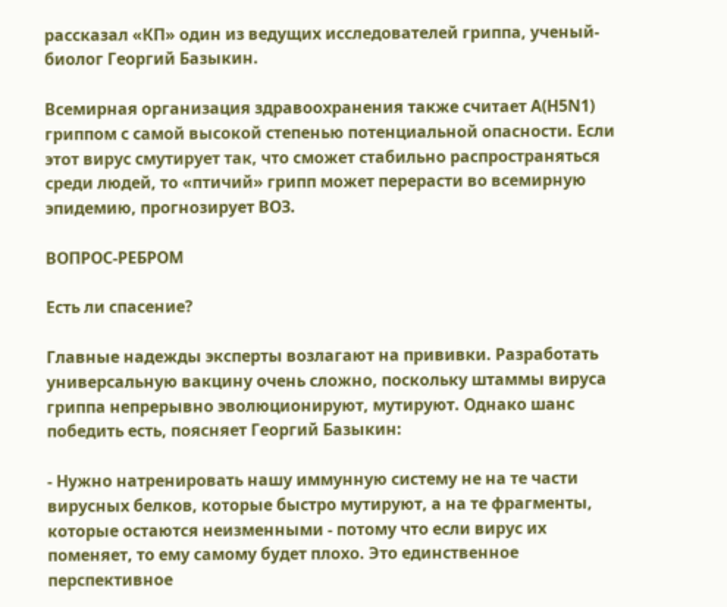рассказал «КП» один из ведущих исследователей гриппа, ученый-биолог Георгий Базыкин.

Всемирная организация здравоохранения также считает А(H5N1) гриппом с самой высокой степенью потенциальной опасности. Если этот вирус смутирует так, что сможет стабильно распространяться среди людей, то «птичий» грипп может перерасти во всемирную эпидемию, прогнозирует ВОЗ.

ВОПРОС-РЕБРОМ

Есть ли спасение?

Главные надежды эксперты возлагают на прививки. Разработать универсальную вакцину очень сложно, поскольку штаммы вируса гриппа непрерывно эволюционируют, мутируют. Однако шанс победить есть, поясняет Георгий Базыкин:

- Нужно натренировать нашу иммунную систему не на те части вирусных белков, которые быстро мутируют, а на те фрагменты, которые остаются неизменными - потому что если вирус их поменяет, то ему самому будет плохо. Это единственное перспективное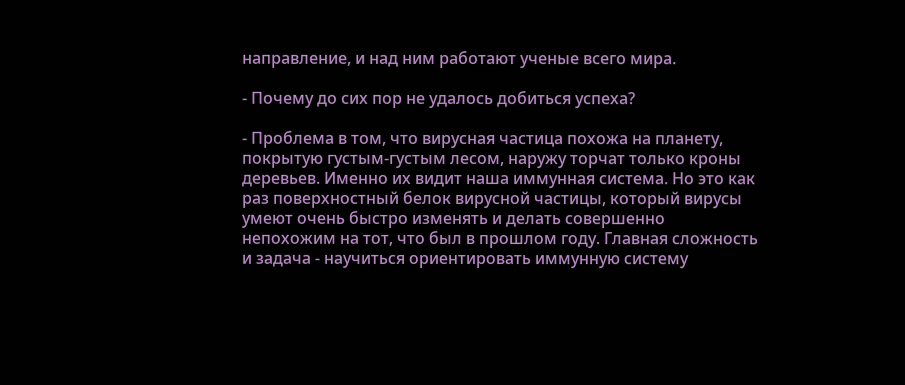направление, и над ним работают ученые всего мира.

- Почему до сих пор не удалось добиться успеха?

- Проблема в том, что вирусная частица похожа на планету, покрытую густым-густым лесом, наружу торчат только кроны деревьев. Именно их видит наша иммунная система. Но это как раз поверхностный белок вирусной частицы, который вирусы умеют очень быстро изменять и делать совершенно непохожим на тот, что был в прошлом году. Главная сложность и задача - научиться ориентировать иммунную систему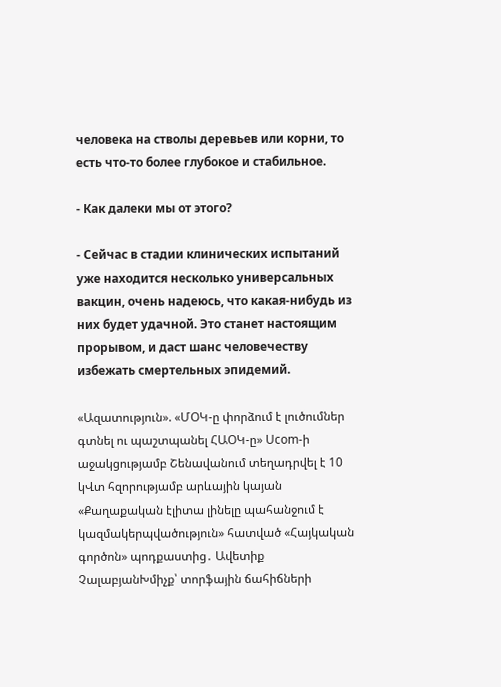человека на стволы деревьев или корни, то есть что-то более глубокое и стабильное.

- Как далеки мы от этого?

- Сейчас в стадии клинических испытаний уже находится несколько универсальных вакцин, очень надеюсь, что какая-нибудь из них будет удачной. Это станет настоящим прорывом, и даст шанс человечеству избежать смертельных эпидемий.

«Ազատություն». «ՄՕԿ-ը փորձում է լուծումներ գտնել ու պաշտպանել ՀԱՕԿ-ը» Ucom-ի աջակցությամբ Շենավանում տեղադրվել է 10 կՎտ հզորությամբ արևային կայան «Քաղաքական էլիտա լինելը պահանջում է կազմակերպվածություն» հատված «Հայկական գործոն» պոդքաստից․ Ավետիք ՉալաբյանԽմիչք՝ տորֆային ճահիճների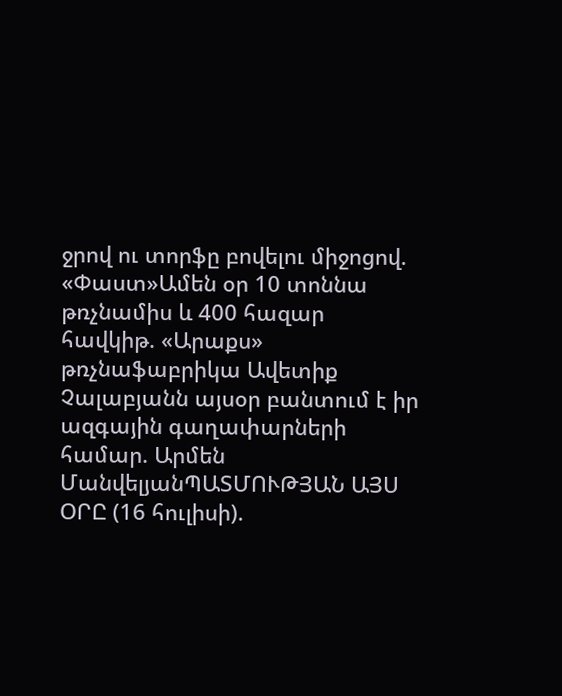ջրով ու տորֆը բովելու միջոցով. «Փաստ»Ամեն օր 10 տոննա թռչնամիս և 400 հազար հավկիթ. «Արաքս» թռչնաֆաբրիկա Ավետիք Չալաբյանն այսօր բանտում է իր ազգային գաղափարների համար. Արմեն ՄանվելյանՊԱՏՄՈՒԹՅԱՆ ԱՅՍ ՕՐԸ (16 հուլիսի).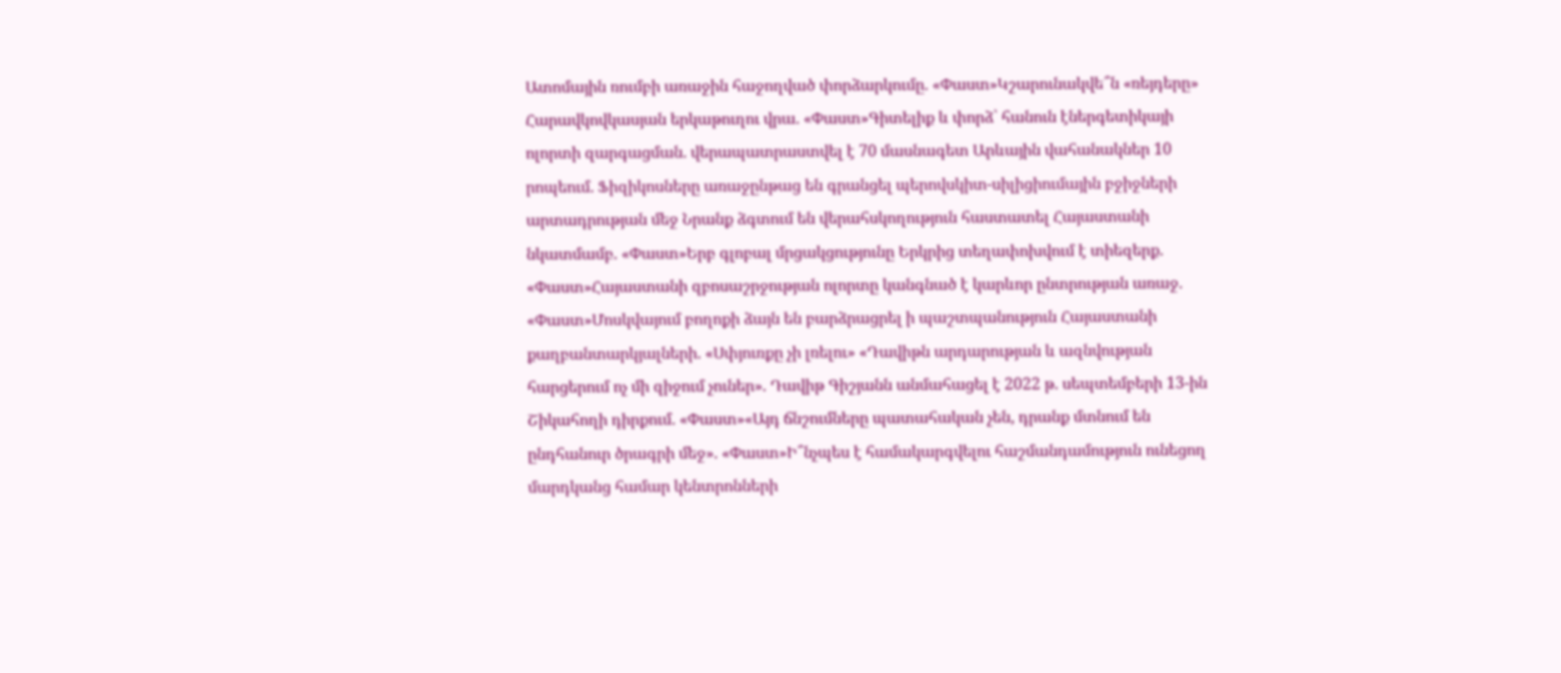Ատոմային ռումբի առաջին հաջողված փորձարկումը. «Փաստ»Կշարունակվե՞ն «ռեյդերը» Հարավկովկասյան երկաթուղու վրա. «Փաստ»Գիտելիք և փորձ՝ հանուն էներգետիկայի ոլորտի զարգացման. վերապատրաստվել է 70 մասնագետ Արևային վահանակներ 10 րոպեում. Ֆիզիկոսները առաջընթաց են գրանցել պերովսկիտ-սիլիցիումային բջիջների արտադրության մեջ Նրանք ձգտում են վերահսկողություն հաստատել Հայաստանի նկատմամբ. «Փաստ»Երբ գլոբալ մրցակցությունը Երկրից տեղափոխվում է տիեզերք. «Փաստ»Հայաստանի զբոսաշրջության ոլորտը կանգնած է կարևոր ընտրության առաջ. «Փաստ»Մոսկվայում բողոքի ձայն են բարձրացրել ի պաշտպանություն Հայաստանի քաղբանտարկյալների. «Սփյուռքը չի լռելու» «Դավիթն արդարության և ազնվության հարցերում ոչ մի զիջում չուներ». Դավիթ Գիշյանն անմահացել է 2022 թ. սեպտեմբերի 13-ին Շիկահողի դիրքում. «Փաստ»«Այդ ճնշումները պատահական չեն, դրանք մտնում են ընդհանուր ծրագրի մեջ». «Փաստ»Ի՞նչպես է համակարգվելու հաշմանդամություն ունեցող մարդկանց համար կենտրոնների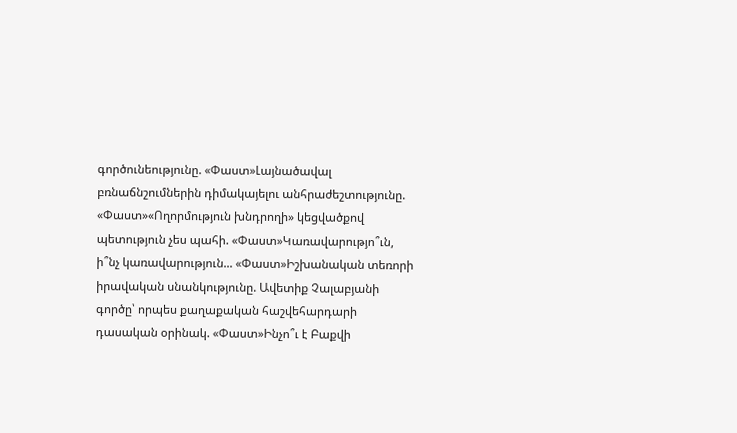գործունեությունը. «Փաստ»Լայնածավալ բռնաճնշումներին դիմակայելու անհրաժեշտությունը. «Փաստ»«Ողորմություն խնդրողի» կեցվածքով պետություն չես պահի. «Փաստ»Կառավարությո՞ւն, ի՞նչ կառավարություն... «Փաստ»Իշխանական տեռորի իրավական սնանկությունը. Ավետիք Չալաբյանի գործը՝ որպես քաղաքական հաշվեհարդարի դասական օրինակ. «Փաստ»Ինչո՞ւ է Բաքվի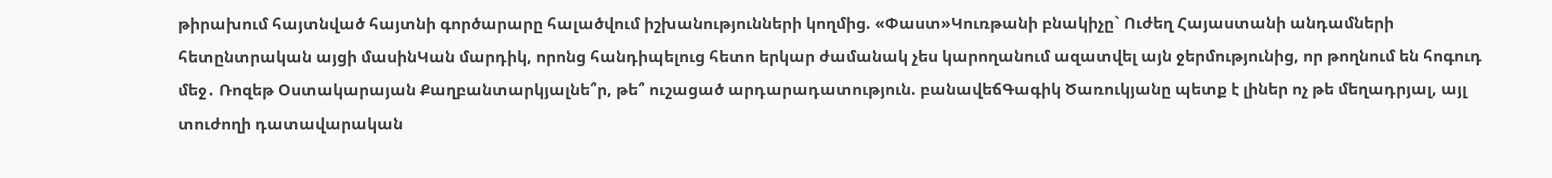թիրախում հայտնված հայտնի գործարարը հալածվում իշխանությունների կողմից. «Փաստ»Կուռթանի բնակիչը` Ուժեղ Հայաստանի անդամների հետընտրական այցի մասինԿան մարդիկ, որոնց հանդիպելուց հետո երկար ժամանակ չես կարողանում ազատվել այն ջերմությունից, որ թողնում են հոգուդ մեջ․ Ռոզեթ Օստակարայան Քաղբանտարկյալնե՞ր, թե՞ ուշացած արդարադատություն. բանավեճԳագիկ Ծառուկյանը պետք է լիներ ոչ թե մեղադրյալ, այլ տուժողի դատավարական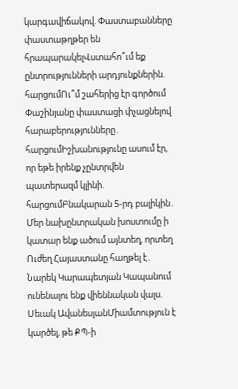կարգավիճակով. Փաստաբանները փաստաթղթեր են հրապարակելՎստահո՞ւմ եք ընտրությունների արդյունքներին. հարցումՈւ՞մ շահերից էր գործում Փաշինյանը փաստացի փչացնելով հարաբերությունները․ հարցումԻշխանությունը ասում էր, որ եթե իրենք չընտրվեն պատերազմ կլինի. հարցումԲնակարան 5-րդ բալիկին․ Մեր նախընտրական խոստումը ի կատար ենք ածում այնտեղ, որտեղ Ուժեղ Հայաստանը հաղթել է․ Նարեկ Կարապետյան Կապանում ունենալու ենք վիեննական վալս. Սեւակ ԱվանեսյանՄիամտություն է կարծել, թե ՔՊ-ի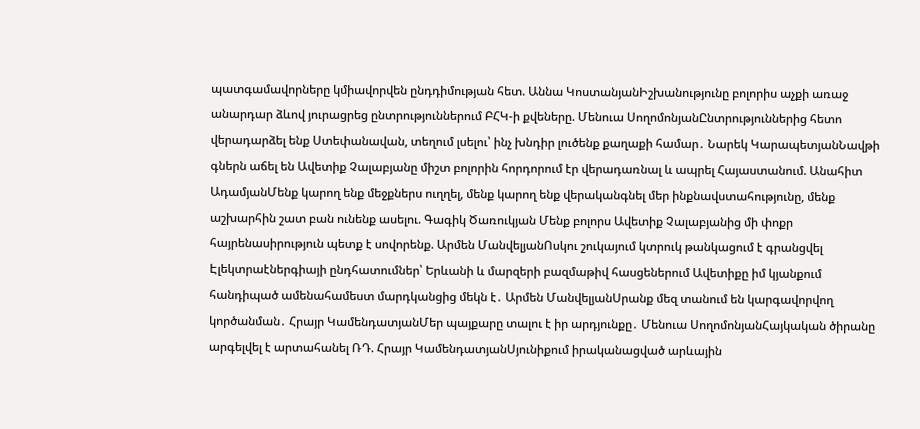պատգամավորները կմիավորվեն ընդդիմության հետ. Աննա ԿոստանյանԻշխանությունը բոլորիս աչքի առաջ անարդար ձևով յուրացրեց ընտրություններում ԲՀԿ-ի քվեները. Մենուա ՍողոմոնյանԸնտրություններից հետո վերադարձել ենք Ստեփանավան, տեղում լսելու՝ ինչ խնդիր լուծենք քաղաքի համար․ Նարեկ ԿարապետյանՆավթի գներն աճել են Ավետիք Չալաբյանը միշտ բոլորին հորդորում էր վերադառնալ և ապրել Հայաստանում. Անահիտ ԱդամյանՄենք կարող ենք մեջքներս ուղղել, մենք կարող ենք վերականգնել մեր ինքնավստահությունը, մենք աշխարհին շատ բան ունենք ասելու. Գագիկ Ծառուկյան Մենք բոլորս Ավետիք Չալաբյանից մի փոքր հայրենասիրություն պետք է սովորենք. Արմեն ՄանվելյանՈսկու շուկայում կտրուկ թանկացում է գրանցվել Էլեկտրաէներգիայի ընդհատումներ՝ Երևանի և մարզերի բազմաթիվ հասցեներում Ավետիքը իմ կյանքում հանդիպած ամենահամեստ մարդկանցից մեկն է․ Արմեն ՄանվելյանՍրանք մեզ տանում են կարգավորվող կործանման․ Հրայր ԿամենդատյանՄեր պայքարը տալու է իր արդյունքը․ Մենուա ՍողոմոնյանՀայկական ծիրանը արգելվել է արտահանել ՌԴ. Հրայր ԿամենդատյանՍյունիքում իրականացված արևային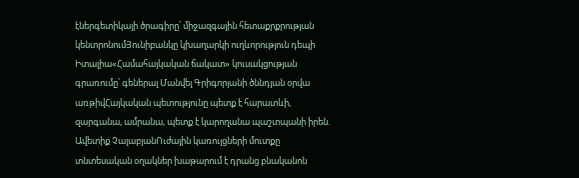էներգետիկայի ծրագիրը՝ միջազգային հետաքրքրության կենտրոնումՅունիբանկը կխաղարկի ուղևորություն դեպի Իտալիա«Համահայկական ճակատ» կուսակցության գրառումը՝ գեներալ Մանվել Գրիգորյանի ծննդյան օրվա առթիվՀայկական պետությունը պետք է հարատևի, զարգանա, ամրանա, պետք է կարողանա պաշտպանի իրեն. Ավետիք ՉալաբյանՈւժային կառույցների մուտքը տնտեսական օղակներ խաթարում է դրանց բնականոն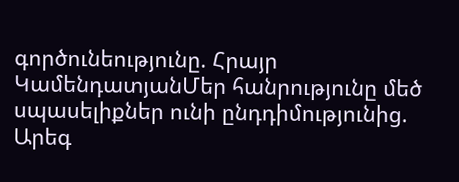գործունեությունը. Հրայր ԿամենդատյանՄեր հանրությունը մեծ սպասելիքներ ունի ընդդիմությունից. Արեգ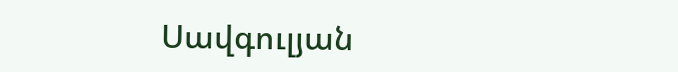Սավգուլյան